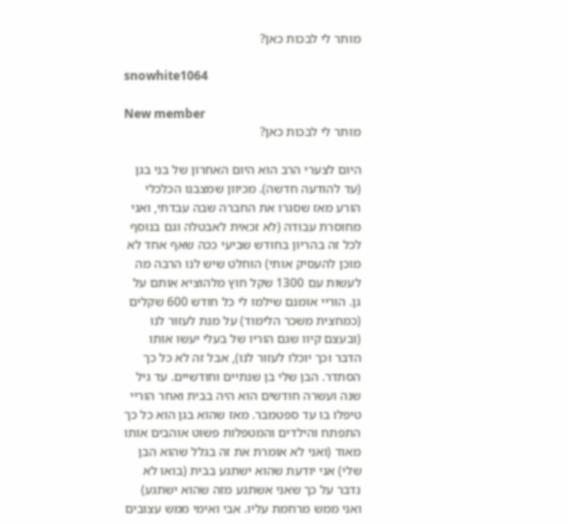מותר לי לבכות כאן?

snowhite1064

New member
מותר לי לבכות כאן?

היום לצערי הרב הוא היום האחרון של בני בגן (עד להודעה חדשה). מכיוון שמצבנו הכלכלי הורע מאז שסגרו את החברה שבה עבדתי, ואני מחוסרת עבודה (לא זכאית לאבטלה וגם בנוסף לכל זה בהריון בחודש שביעי ככה שאף אחד לא מוכן להעסיק אותי) הוחלט שיש לנו הרבה מה לעשות עם 1300 שקל חוץ מלהוציא אותם על גן. הוריי אומנם שילמו לי כל חודש 600 שקלים (כמחצית משכר הלימוד) על מנת לעזור לנו (ובעצם קיוו שגם הוריו של בעלי יעשו אותו הדבר וכך יוכלו לעזור לנו), אבל זה לא כל כך הסתדר. הבן שלי בן שנתיים וחודשיים. עד גיל שנה ועשרה חודשים הוא היה בבית ואחר הוריי טיפלו בו עד ספטמבר. מאז שהוא בגן הוא כל כך התפתח והילדים והמטפלות פשוט אוהבים אותו מאוד (ואני לא אומרת את זה בגלל שהוא הבן שלי) אני יודעת שהוא ישתגע בבית (בואו לא נדבר על כך שאני אשתגע מזה שהוא ישתגע) ואני ממש מרחמת עליו. אבי ואימי ממש עצובים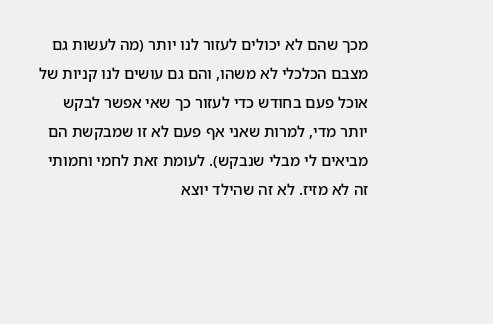מכך שהם לא יכולים לעזור לנו יותר (מה לעשות גם מצבם הכלכלי לא משהו, והם גם עושים לנו קניות של אוכל פעם בחודש כדי לעזור כך שאי אפשר לבקש יותר מדי, למרות שאני אף פעם לא זו שמבקשת הם מביאים לי מבלי שנבקש). לעומת זאת לחמי וחמותי זה לא מזיז. לא זה שהילד יוצא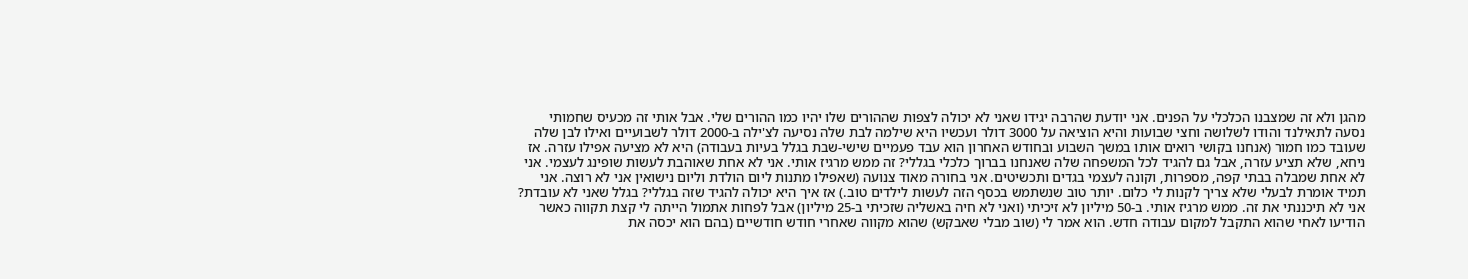מהגן ולא זה שמצבנו הכלכלי על הפנים. אני יודעת שהרבה יגידו שאני לא יכולה לצפות שההורים שלו יהיו כמו ההורים שלי. אבל אותי זה מכעיס שחמותי נסעה לתאילנד והודו לשלושה וחצי שבועות והיא הוציאה על 3000 דולר ועכשיו היא שילמה לבת שלה נסיעה לצ'ילה ב-2000 דולר לשבועיים ואילו לבן שלה שעובד כמו חמור (אנחנו בקושי רואים אותו במשך השבוע ובחודש האחרון הוא עבד פעמיים שישי-שבת בגלל בעיות בעבודה) היא לא מציעה אפילו עזרה. אז ניחא, שלא תציע עזרה, אבל גם להגיד לכל המשפחה שלה שאנחנו בברוך כלכלי בגללי? זה ממש מרגיז אותי. אני לא אחת שאוהבת לעשות שופינג לעצמי. אני לא אחת שמבלה בבתי קפה, מספרות, וקונה לעצמי בגדים ותכשיטים. אני בחורה מאוד צנועה (שאפילו מתנות ליום הולדת וליום נישואין אני לא רוצה. אני תמיד אומרת לבעלי שלא צריך לקנות לי כלום. יותר טוב שנשתמש בכסף הזה לעשות לילדים טוב.) אז איך היא יכולה להגיד שזה בגללי? בגלל שאני לא עובדת? אני לא תיכננתי את זה. ממש מרגיז אותי. ב-50 מיליון לא זיכיתי (ואני לא חיה באשליה שזכיתי ב-25 מיליון) אבל לפחות אתמול הייתה לי קצת תקווה כאשר הודיעו לאחי שהוא התקבל למקום עבודה חדש. הוא אמר לי (שוב מבלי שאבקש) שהוא מקווה שאחרי חודש חודשיים (בהם הוא יכסה את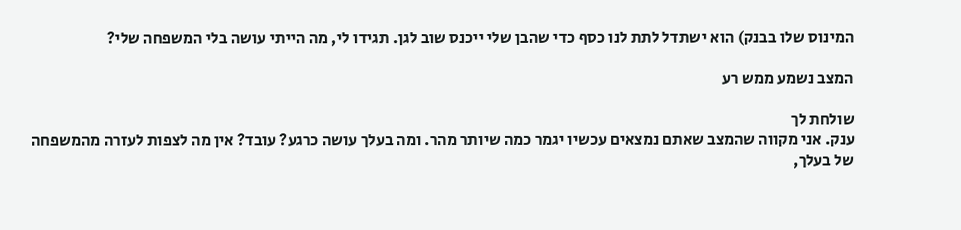המינוס שלו בבנק) הוא ישתדל לתת לנו כסף כדי שהבן שלי ייכנס שוב לגן. תגידו לי, מה הייתי עושה בלי המשפחה שלי?

המצב נשמע ממש רע

שולחת לך
ענק. אני מקווה שהמצב שאתם נמצאים עכשיו יגמר כמה שיותר מהר. ומה בעלך עושה כרגע? עובד? אין מה לצפות לעזרה מהמשפחה של בעלך,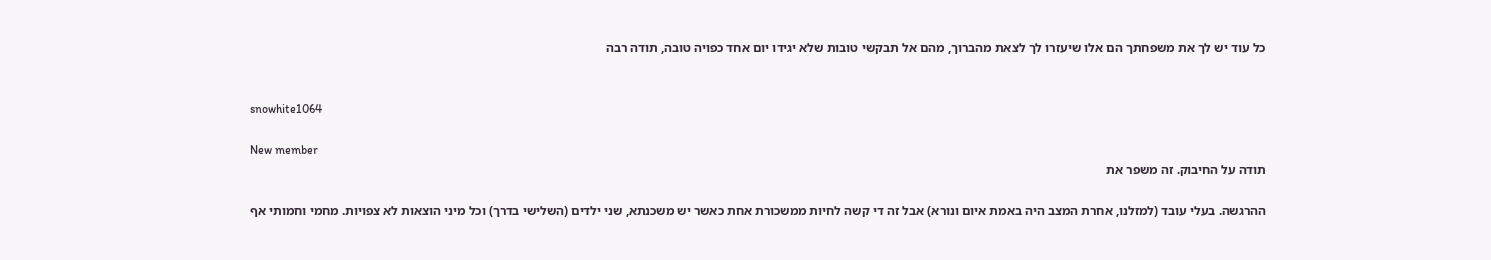כל עוד יש לך את משפחתך הם אלו שיעזרו לך לצאת מהברוך, מהם אל תבקשי טובות שלא יגידו יום אחד כפויה טובה, תודה רבה


snowhite1064

New member
תודה על החיבוק. זה משפר את

ההרגשה. בעלי עובד (למזלנו, אחרת המצב היה באמת איום ונורא) אבל זה די קשה לחיות ממשכורת אחת כאשר יש משכנתא, שני ילדים (השלישי בדרך) וכל מיני הוצאות לא צפויות. מחמי וחמותי אף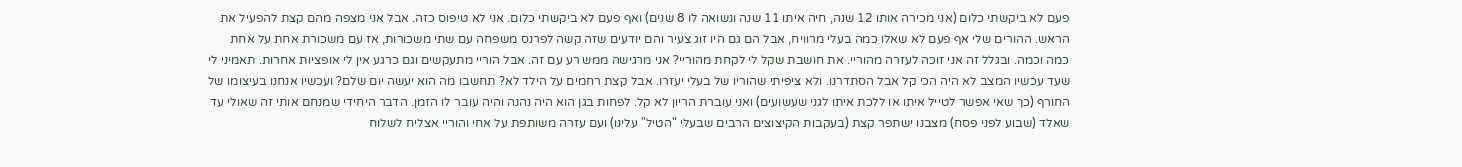פעם לא ביקשתי כלום (אני מכירה אותו 12 שנה, חיה איתו 11 שנה ונשואה לו 8 שנים) ואף פעם לא ביקשתי כלום. אני לא טיפוס כזה. אבל אני מצפה מהם קצת להפעיל את הראש. ההורים שלי אף פעם לא שאלו כמה בעלי מרוויח, אבל הם גם היו זוג צעיר והם יודעים שזה קשה לפרנס משפחה עם שתי משכורות, אז עם משכורת אחת על אחת כמה וכמה. ובגלל זה אני זוכה לעזרה מהוריי. את חושבת שקל לי לקחת מהוריי? אני מרגישה ממש רע עם זה. אבל הוריי מתעקשים וגם כרגע אין לי אופציות אחרות. תאמיני לי שעד עכשיו המצב לא היה הכי קל אבל הסתדרנו. ולא ציפיתי שהוריו של בעלי יעזרו. אבל קצת רחמים על הילד לא? תחשבו מה הוא יעשה יום שלם? ועכשיו אנחנו בעיצומו של החורף (כך שאי אפשר לטייל איתו או ללכת איתו לגני שעשועים) ואני עוברת הריון לא קל. לפחות בגן הוא היה נהנה והיה עובר לו הזמן. הדבר היחידי שמנחם אותי זה שאולי עד שאלד (שבוע לפני פסח) מצבנו ישתפר קצת (בעקבות הקיצוצים הרבים שבעלי "הטיל" עלינו) ועם עזרה משותפת על אחי והוריי אצליח לשלוח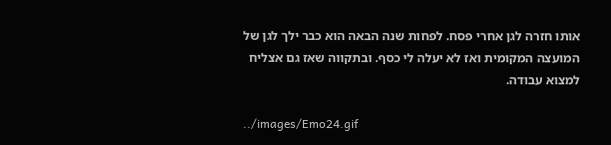אותו חזרה לגן אחרי פסח. לפחות שנה הבאה הוא כבר ילך לגן של המועצה המקומית ואז לא יעלה לי כסף. ובתקווה שאז גם אצליח למצוא עבודה.

../images/Emo24.gif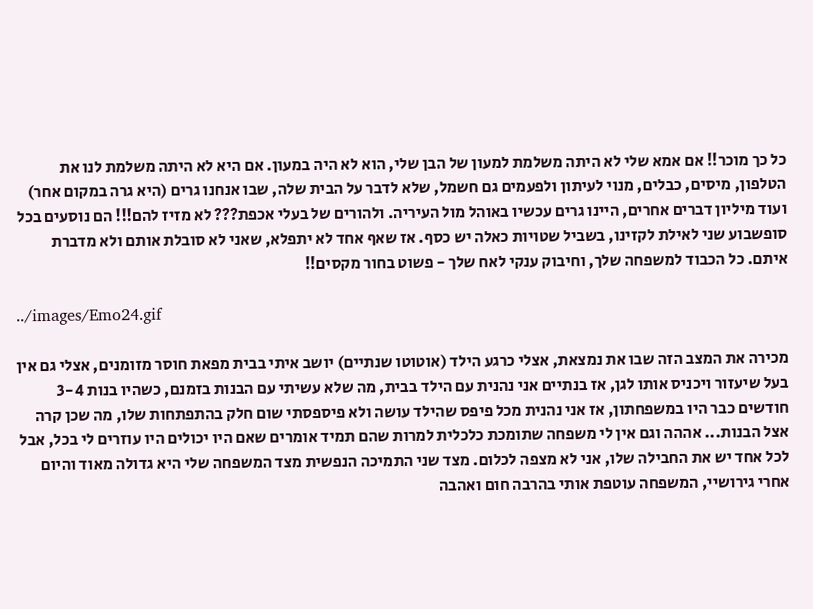כל כך מוכר!! אם אמא שלי לא היתה משלמת למעון של הבן שלי, הוא לא היה במעון. אם היא לא היתה משלמת לנו את הטלפון, מיסים, כבלים, מנוי לעיתון ולפעמים גם חשמל, שלא לדבר על הבית שלה, שבו אנחנו גרים (היא גרה במקום אחר) ועוד מיליון דברים אחרים, היינו גרים עכשיו באוהל מול העיריה. ולהורים של בעלי אכפת??? לא מזיז להם!!! הם נוסעים בכל סופשבוע שני לאילת לקזינו, בשביל שטויות כאלה יש כסף. אז שאף אחד לא יתפלא, שאני לא סובלת אותם ולא מדברת איתם. כל הכבוד למשפחה שלך, וחיבוק ענקי לאח שלך - פשוט בחור מקסים!!

../images/Emo24.gif

מכירה את המצב הזה שבו את נמצאת, אצלי כרגע הילד (אוטוטו שנתיים) יושב איתי בבית מפאת חוסר מזומנים, אצלי גם אין בעל שיעזור ויכניס אותו לגן, אז בנתיים אני נהנית עם הילד בבית, מה שלא עשיתי עם הבנות בזמנם, כשהיו בנות 3-4 חודשים כבר היו במשפחתון, אז אני נהנית מכל פיפס שהילד עושה ולא פיספסתי שום חלק בהתפתחות שלו, מה שכן קרה אצל הבנות... אההה וגם אין לי משפחה שתומכת כלכלית למרות שהם תמיד אומרים שאם היו יכולים היו עוזרים לי בכל, אבל לכל אחד יש את החבילה שלו, אני לא מצפה לכלום. מצד שני התמיכה הנפשית מצד המשפחה שלי היא גדולה מאוד והיום אחרי גירושיי, המשפחה עוטפת אותי בהרבה חום ואהבה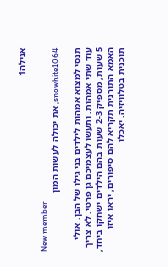אנילה1

New member
snowhite1064, את יכולה לעשות המון

תנסי למצוא אמהות לילדים בני גילו של הבן. אולי עוד שתי אמהות. ותעשו לעצמיכם גן פרטי. לא צריך 5 שעות, מספיק 2-3 שעות בהם הילדים ישחקו ביחד, האמא התורנית תקריא להם סיפורים, יראו איזו תוכנית בטלוויזיה. יאכלו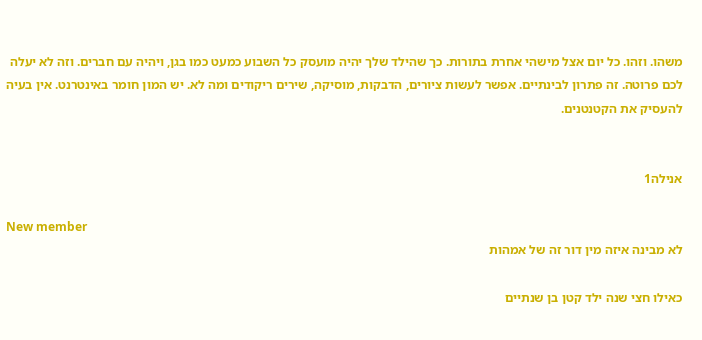משהו. וזהו. כל יום אצל מישהי אחרת בתורות. כך שהילד שלך יהיה מועסק כל השבוע כמעט כמו בגן, ויהיה עם חברים. וזה לא יעלה לכם פרוטה. זה פתרון לבינתיים. אפשר לעשות ציורים, הדבקות, מוסיקה, שירים ריקודים ומה לא. יש המון חומר באינטרנט. אין בעיה להעסיק את הקטנטנים.


אנילה1

New member
לא מבינה איזה מין דור זה של אמהות

כאילו חצי שנה ילד קטן בן שנתיים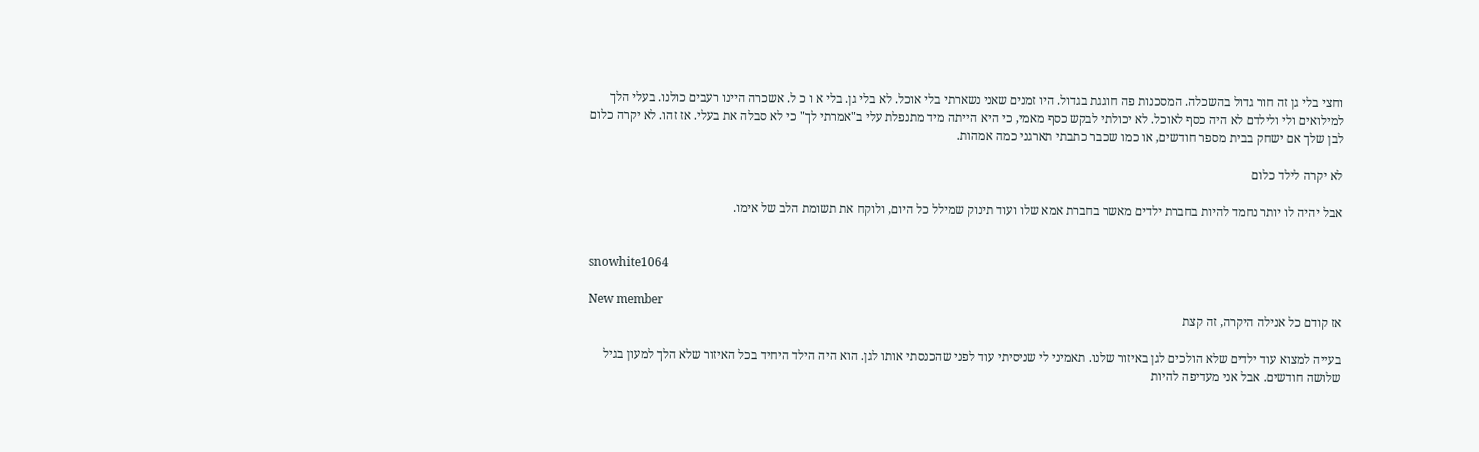וחצי בלי גן זה חור גדול בהשכלה. המסכנות פה חוגגת בגדול. היו זמנים שאני נשארתי בלי אוכל. לא בלי גן. בלי א ו כ ל. אשכרה היינו רעבים כולנו. בעלי הלך למילואים ולי ולילדם לא היה כסף לאוכל. לא יכולתי לבקש כסף מאמי, כי היא הייתה מיד מתנפלת עלי ב"אמרתי לך" כי לא סבלה את בעלי. אז זהו. לא יקרה כלום לבן שלך אם ישחק בבית מספר חודשים, או כמו שכבר כתבתי תארגני כמה אמהות.

לא יקרה לילד כלום

אבל יהיה לו יותר נחמד להיות בחברת ילדים מאשר בחברת אמא שלו ועוד תינוק שמילל כל היום, ולוקח את תשומת הלב של אימו.


snowhite1064

New member
אז קודם כל אנילה היקרה, זה קצת

בעייה למצוא עוד ילדים שלא הולכים לגן באיזור שלנו. תאמיני לי שניסיתי עוד לפני שהכנסתי אותו לגן. הוא היה הילד היחיד בכל האיזור שלא הלך למעון בגיל שלושה חודשים. אבל אני מעדיפה להיות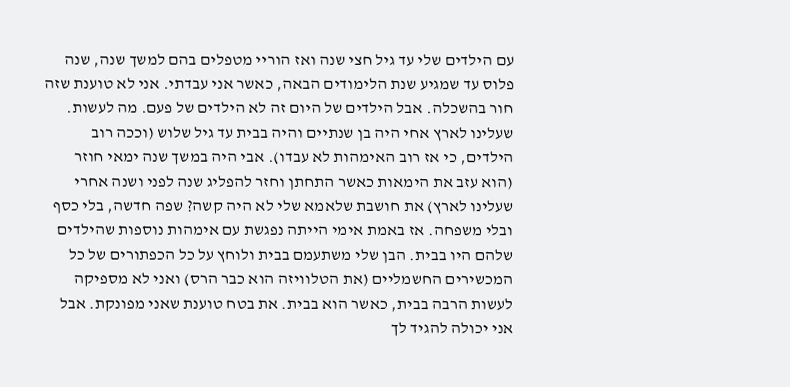עם הילדים שלי עד גיל חצי שנה ואז הוריי מטפלים בהם למשך שנה, שנה פלוס עד שמגיע שנת הלימודים הבאה, כאשר אני עבדתי. אני לא טוענת שזה חור בהשכלה. אבל הילדים של היום זה לא הילדים של פעם. מה לעשות. שעלינו לארץ אחי היה בן שנתיים והיה בבית עד גיל שלוש (וככה רוב הילדים, כי אז רוב האימהות לא עבדו). אבי היה במשך שנה ימאי חוזר (הוא עזב את הימאות כאשר התחתן וחזר להפליג שנה לפני ושנה אחרי שעלינו לארץ) את חושבת שלאמא שלי לא היה קשה? שפה חדשה, בלי כסף ובלי משפחה. אז באמת אימי הייתה נפגשת עם אימהות נוספות שהילדים שלהם היו בבית. הבן שלי משתעמם בבית ולוחץ על כל הכפתורים של כל המכשירים החשמליים (את הטלוויזה הוא כבר הרס) ואני לא מספיקה לעשות הרבה בבית, כאשר הוא בבית. את בטח טוענת שאני מפונקת. אבל אני יכולה להגיד לך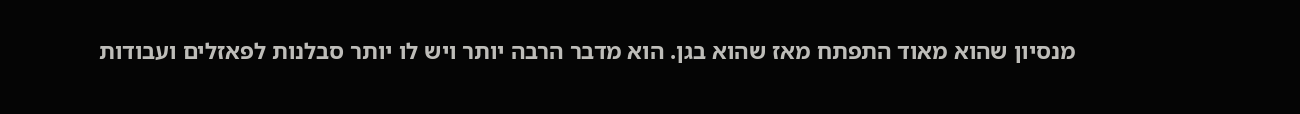מנסיון שהוא מאוד התפתח מאז שהוא בגן. הוא מדבר הרבה יותר ויש לו יותר סבלנות לפאזלים ועבודות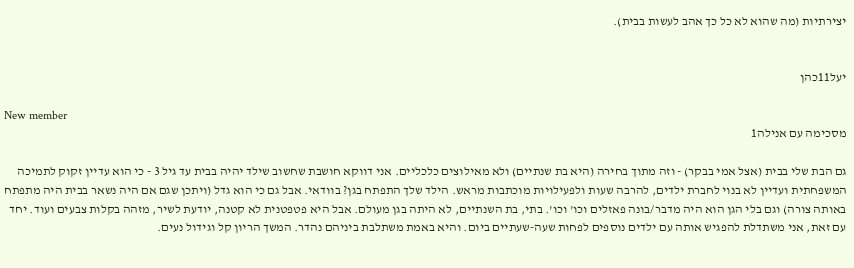יצירתיות (מה שהוא לא כל כך אהב לעשות בבית).


יעל11כהן

New member
מסכימה עם אנילה1

גם הבת שלי בבית (אצל אמי בבקר) - וזה מתוך בחירה (היא בת שנתיים) ולא מאילוצים כלכליים. אני דווקא חושבת שחשוב שילד יהיה בבית עד גיל 3 - כי הוא עדיין זקוק לתמיכה המשפחתית ועדיין לא בנוי לחברת ילדים, להרבה שעות ולפעילויות מוכתבות מראש. הילד שלך התפתח בגן? בוודאי. אבל גם כי הוא גדל (ויתכן שגם אם היה נשאר בבית היה מתפתח באותה צורה) וגם בלי הגן הוא היה מדבר/בונה פאזלים וכו' וכו'. בתי, בת השנתיים, לא היתה בגן מעולם. אבל היא פטפטנית לא קטנה, יודעת לשיר, מזהה בקלות צבעים ועוד. יחד עם זאת, אני משתדלת להפגיש אותה עם ילדים נוספים לפחות שעה-שעתיים ביום. והיא באמת משתלבת ביניהם נהדר. המשך הריון קל וגידול נעים.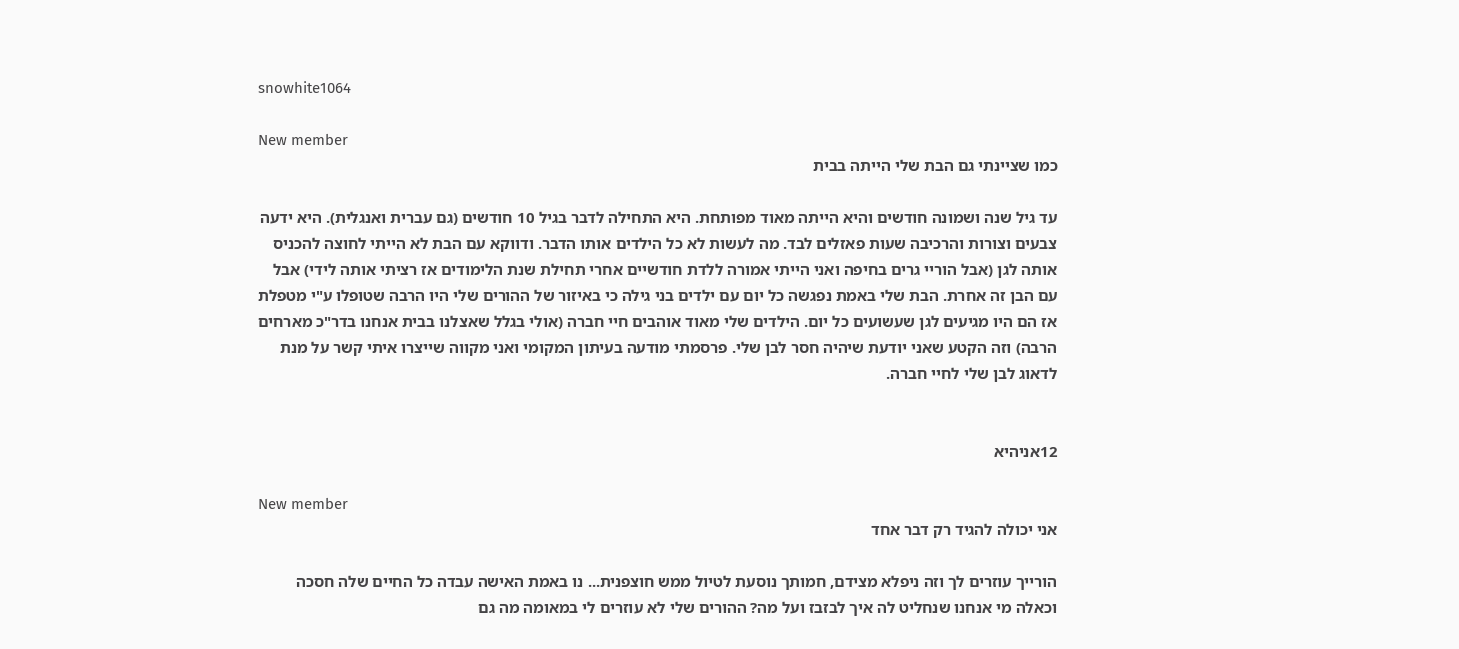snowhite1064

New member
כמו שציינתי גם הבת שלי הייתה בבית

עד גיל שנה ושמונה חודשים והיא הייתה מאוד מפותחת. היא התחילה לדבר בגיל 10 חודשים (גם עברית ואנגלית). היא ידעה צבעים וצורות והרכיבה שעות פאזלים לבד. מה לעשות לא כל הילדים אותו הדבר. ודווקא עם הבת לא הייתי לחוצה להכניס אותה לגן (אבל הוריי גרים בחיפה ואני הייתי אמורה ללדת חודשיים אחרי תחילת שנת הלימודים אז רציתי אותה לידי) אבל עם הבן זה אחרת. הבת שלי באמת נפגשה כל יום עם ילדים בני גילה כי באיזור של ההורים שלי היו הרבה שטופלו ע"י מטפלת אז הם היו מגיעים לגן שעשועים כל יום. הילדים שלי מאוד אוהבים חיי חברה (אולי בגלל שאצלנו בבית אנחנו בדר"כ מארחים הרבה) וזה הקטע שאני יודעת שיהיה חסר לבן שלי. פרסמתי מודעה בעיתון המקומי ואני מקווה שייצרו איתי קשר על מנת לדאוג לבן שלי לחיי חברה.


12אניהיא

New member
אני יכולה להגיד רק דבר אחד

הורייך עוזרים לך וזה ניפלא מצידם, חמותך נוסעת לטיול ממש חוצפנית... נו באמת האישה עבדה כל החיים שלה חסכה וכאלה מי אנחנו שנחליט לה איך לבזבז ועל מה? ההורים שלי לא עוזרים לי במאומה מה גם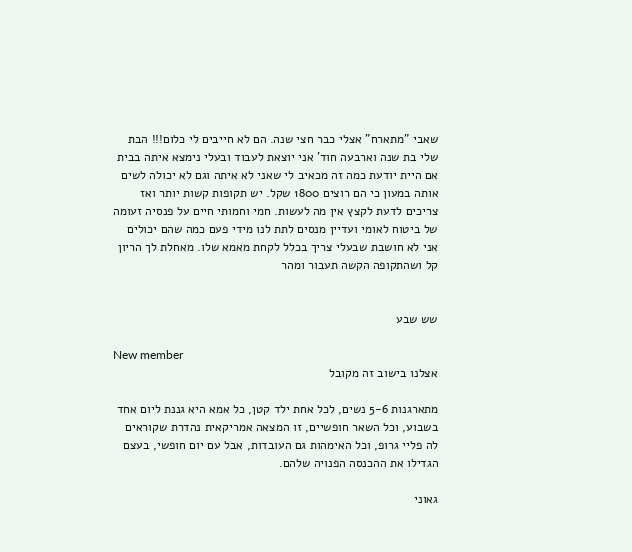שאבי "מתארח" אצלי כבר חצי שנה. הם לא חייבים לי כלום!!! הבת שלי בת שנה וארבעה חוד' אני יוצאת לעבוד ובעלי נימצא איתה בבית אם היית יודעת כמה זה מכאיב לי שאני לא איתה וגם לא יכולה לשים אותה במעון כי הם רוצים 1800 שקל. יש תקופות קשות יותר ואז צריכים לדעת לקצץ אין מה לעשות. חמי וחמותי חיים על פנסיה זעומה של ביטוח לאומי ועדיין מנסים לתת לנו מידי פעם כמה שהם יכולים אני לא חושבת שבעלי צריך בכלל לקחת מאמא שלו. מאחלת לך הריון קל ושהתקופה הקשה תעבור ומהר


שש שבע

New member
אצלנו בישוב זה מקובל

מתארגנות 5-6 נשים, לכל אחת ילד קטן, כל אמא היא גננת ליום אחד בשבוע, וכל השאר חופשיים, זו המצאה אמריקאית נהדרת שקוראים לה פליי גרופ, וכל האימהות גם העובדות, אבל עם יום חופשי, בעצם הגדילו את ההכנסה הפנויה שלהם.

גאוני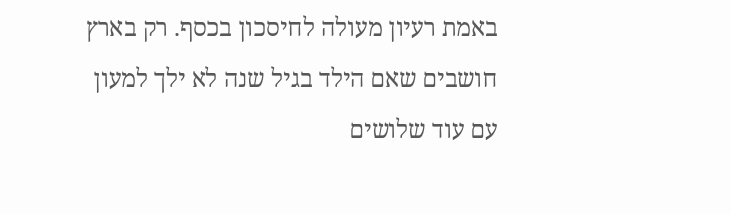באמת רעיון מעולה לחיסכון בכסף. רק בארץ חושבים שאם הילד בגיל שנה לא ילך למעון עם עוד שלושים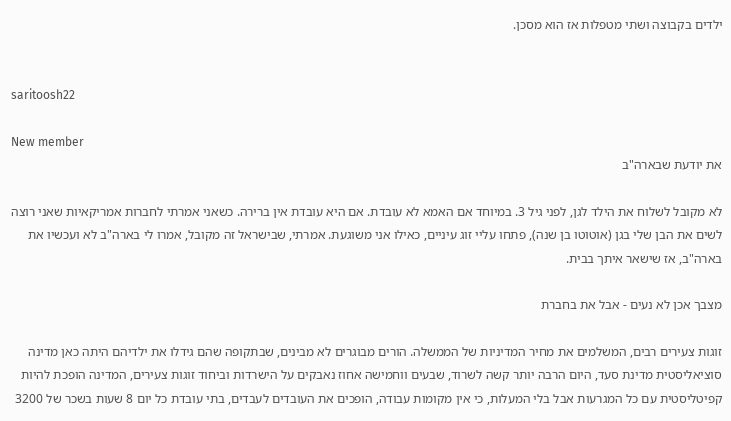ילדים בקבוצה ושתי מטפלות אז הוא מסכן.


saritoosh22

New member
את יודעת שבארה"ב

לא מקובל לשלוח את הילד לגן, לפני גיל 3. במיוחד אם האמא לא עובדת. אם היא עובדת אין ברירה. כשאני אמרתי לחברות אמריקאיות שאני רוצה לשים את הבן שלי בגן (אוטוטו בן שנה), פתחו עליי זוג עיניים, כאילו אני משוגעת. אמרתי, שבישראל זה מקובל, אמרו לי בארה"ב לא ועכשיו את בארה"ב, אז שישאר איתך בבית.

מצבך אכן לא נעים - אבל את בחברת

זוגות צעירים רבים, המשלמים את מחיר המדיניות של הממשלה. הורים מבוגרים לא מבינים, שבתקופה שהם גידלו את ילדיהם היתה כאן מדינה סוציאליסטית מדינת סעד, היום הרבה יותר קשה לשרוד, שבעים ווחמישה אחוז נאבקים על הישרדות וביחוד זוגות צעירים, המדינה הופכת להיות קפיטליסטית עם כל המגרעות אבל בלי המעלות, כי אין מקומות עבודה, הופכים את העובדים לעבדים, בתי עובדת כל יום 8 שעות בשכר של 3200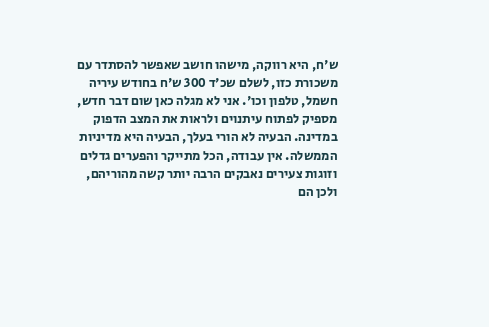ש'ח, היא רווקה, מישהו חושב שאפשר להסתדר עם משכורת כזו, לשלם שכ'ד 300 ש'ח בחודש עיריה חשמל, טלפון וכו'. אני לא מגלה כאן שום דבר חדש, מספיק לפתוח עיתנוים ולראות את המצב הדפוק במדינה. הבעיה לא הורי בעלך, הבעיה היא מדיניות הממשלה. אין עבודה, הכל מתייקר והפערים גדלים וזוגות צעירים נאבקים הרבה יותר קשה מהוריהם, ולכן הם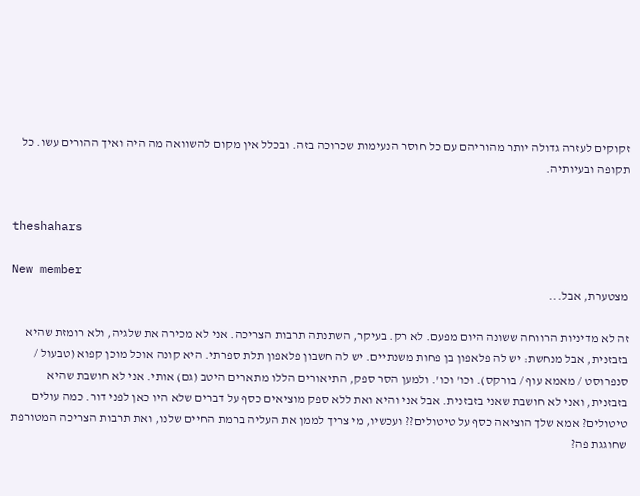זקוקים לעזרה גדולה יותר מהוריהם עם כל חוסר הנעימות שכרוכה בזה. ובכלל אין מקום להשוואה מה היה ואיך ההורים עשו. כל תקופה ובעיותיה.


theshahars

New member
מצטערת, אבל...

זה לא מדיניות הרווחה ששונה היום מפעם. לא רק. בעיקר, השתנתה תרבות הצריכה. אני לא מכירה את שלגיה, ולא רומזת שהיא בזבזנית, אבל מנחשת: יש לה פלאפון בן פחות משנתיים. יש לה חשבון פלאפון תלת ספרתי. היא קונה אוכל מוכן קפוא (טבעול / סנפרוסט / מאמא עוף / בורקס). וכו' וכו'. ולמען הסר ספק, התיאורים הללו מתארים היטב (גם) אותי. אני לא חושבת שהיא בזבזנית, ואני לא חושבת שאני בזבזנית. אבל אני והיא ואת ללא ספק מוציאים כסף על דברים שלא היו כאן לפני דור. כמה עולים טיטולים? אמא שלך הוציאה כסף על טיטולים?? ועכשיו, מי צריך לממן את העליה ברמת החיים שלנו, ואת תרבות הצריכה המטורפת שחוגגת פה?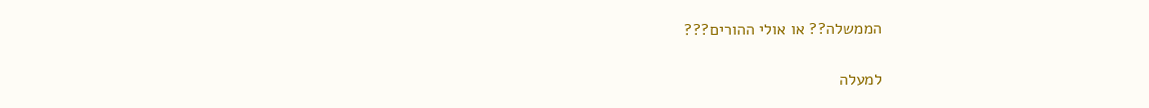הממשלה?? או אולי ההורים???

למעלה